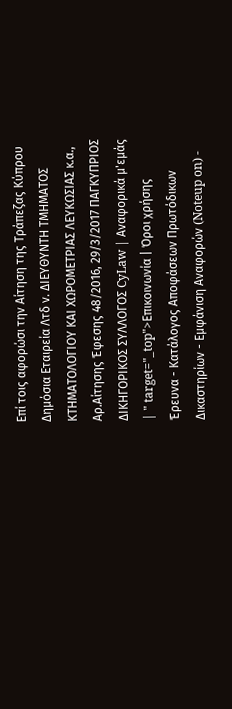Επί τοις αφορώσι την Αίτηση της Τράπεζας Κύπρου Δημόσια Εταιρεία Λτδ ν. ΔΙΕΥΘΥΝΤΗ ΤΜΗΜΑΤΟΣ ΚΤΗΜΑΤΟΛΟΓΙΟΥ ΚΑΙ ΧΩΡΟΜΕΤΡΙΑΣ ΛΕΥΚΩΣΙΑΣ κ.α., Αρ.Αίτησης Έφεσης 48/2016, 29/3/2017 ΠΑΓΚΥΠΡΙΟΣ ΔΙΚΗΓΟΡΙΚΟΣ ΣΥΛΛΟΓΟΣ CyLaw | Αναφορικά μ'εμάς | " target="_top">Επικοινωνία | Όροι χρήσης Έρευνα - Κατάλογος Αποφάσεων Πρωτόδικων Δικαστηρίων - Εμφάνιση Αναφορών (Noteup on) -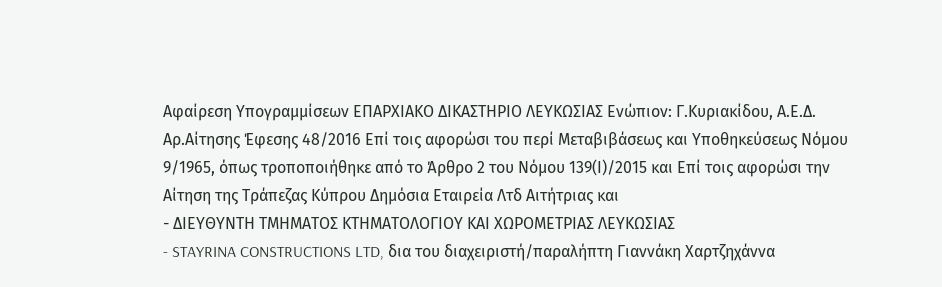Αφαίρεση Υπογραμμίσεων EΠΑΡΧΙΑΚΟ ΔΙΚΑΣΤΗΡΙΟ ΛΕΥΚΩΣΙΑΣ Ενώπιον: Γ.Κυριακίδου, Α.Ε.Δ. Αρ.Αίτησης Έφεσης 48/2016 Επί τοις αφορώσι του περί Μεταβιβάσεως και Υποθηκεύσεως Νόμου 9/1965, όπως τροποποιήθηκε από το Άρθρο 2 του Νόμου 139(Ι)/2015 και Επί τοις αφορώσι την Αίτηση της Τράπεζας Κύπρου Δημόσια Εταιρεία Λτδ Αιτήτριας και
- ΔΙΕΥΘΥΝΤΗ ΤΜΗΜΑΤΟΣ ΚΤΗΜΑΤΟΛΟΓΙΟΥ ΚΑΙ ΧΩΡΟΜΕΤΡΙΑΣ ΛΕΥΚΩΣΙΑΣ
- STAYRINA CONSTRUCTIONS LTD, δια του διαχειριστή/παραλήπτη Γιαννάκη Χαρτζηχάννα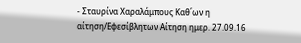- Σταυρίνα Χαραλάμπους Καθ΄ων η αίτηση/Εφεσίβλητων Αίτηση ημερ. 27.09.16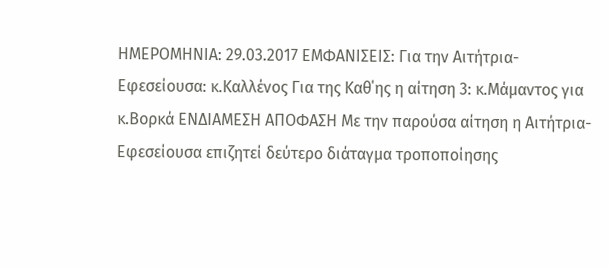HΜΕΡΟΜΗΝΙΑ: 29.03.2017 ΕΜΦΑΝΙΣΕΙΣ: Για την Αιτήτρια-Εφεσείουσα: κ.Καλλένος Για της Καθ΄ης η αίτηση 3: κ.Μάμαντος για κ.Βορκά ΕΝΔΙΑΜΕΣΗ ΑΠΟΦΑΣΗ Με την παρούσα αίτηση η Αιτήτρια-Εφεσείουσα επιζητεί δεύτερο διάταγμα τροποποίησης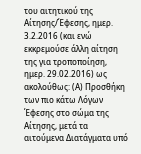του αιτητικού της Αίτησης/Έφεσης, ημερ. 3.2.2016 (και ενώ εκκρεμούσε άλλη αίτηση της για τροποποίηση, ημερ. 29.02.2016) ως ακολούθως: (Α) Προσθήκη των πιο κάτω Λόγων Έφεσης στο σώμα της Αίτησης, μετά τα αιτούμενα Διατάγματα υπό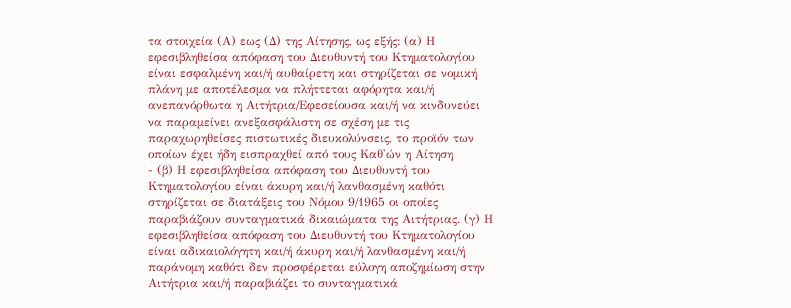τα στοιχεία (Α) εως (Δ) της Αίτησης, ως εξής: (α) Η εφεσιβληθείσα απόφαση του Διευθυντή του Κτηματολογίου είναι εσφαλμένη και/ή αυθαίρετη και στηρίζεται σε νομική πλάνη με αποτέλεσμα να πλήττεται αφόρητα και/ή ανεπανόρθωτα η Αιτήτρια/Εφεσείουσα και/ή να κινδυνεύει να παραμείνει ανεξασφάλιστη σε σχέση με τις παραχωρηθείσες πιστωτικές διευκολύνσεις, το προϊόν των οποίων έχει ήδη εισπραχθεί από τους Καθ'ών η Αίτηση
- (β) Η εφεσιβληθείσα απόφαση του Διευθυντή του Κτηματολογίου είναι άκυρη και/ή λανθασμένη καθότι στηρίζεται σε διατάξεις του Νόμου 9/1965 οι οποίες παραβιάζουν συνταγματικά δικαιώματα της Αιτήτριας. (γ) Η εφεσιβληθείσα απόφαση του Διευθυντή του Κτηματολογίου είναι αδικαιολόγητη και/ή άκυρη και/ή λανθασμένη και/ή παράνομη καθότι δεν προσφέρεται εύλογη αποζημίωση στην Αιτήτρια και/ή παραβιάζει το συνταγματικά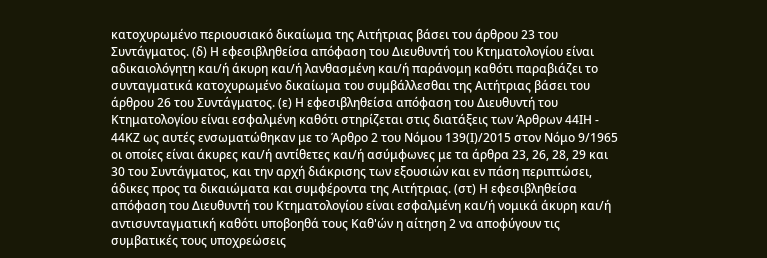κατοχυρωμένο περιουσιακό δικαίωμα της Αιτήτριας βάσει του άρθρου 23 του Συντάγματος. (δ) Η εφεσιβληθείσα απόφαση του Διευθυντή του Κτηματολογίου είναι αδικαιολόγητη και/ή άκυρη και/ή λανθασμένη και/ή παράνομη καθότι παραβιάζει το συνταγματικά κατοχυρωμένο δικαίωμα του συμβάλλεσθαι της Αιτήτριας βάσει του άρθρου 26 του Συντάγματος. (ε) Η εφεσιβληθείσα απόφαση του Διευθυντή του Κτηματολογίου είναι εσφαλμένη καθότι στηρίζεται στις διατάξεις των Άρθρων 44ΙΗ - 44ΚΖ ως αυτές ενσωματώθηκαν με το Άρθρο 2 του Νόμου 139(Ι)/2015 στον Νόμο 9/1965 οι οποίες είναι άκυρες και/ή αντίθετες και/ή ασύμφωνες με τα άρθρα 23, 26, 28, 29 και 30 του Συντάγματος, και την αρχή διάκρισης των εξουσιών και εν πάση περιπτώσει, άδικες προς τα δικαιώματα και συμφέροντα της Αιτήτριας. (στ) Η εφεσιβληθείσα απόφαση του Διευθυντή του Κτηματολογίου είναι εσφαλμένη και/ή νομικά άκυρη και/ή αντισυνταγματική καθότι υποβοηθά τους Καθ'ών η αίτηση 2 να αποφύγουν τις συμβατικές τους υποχρεώσεις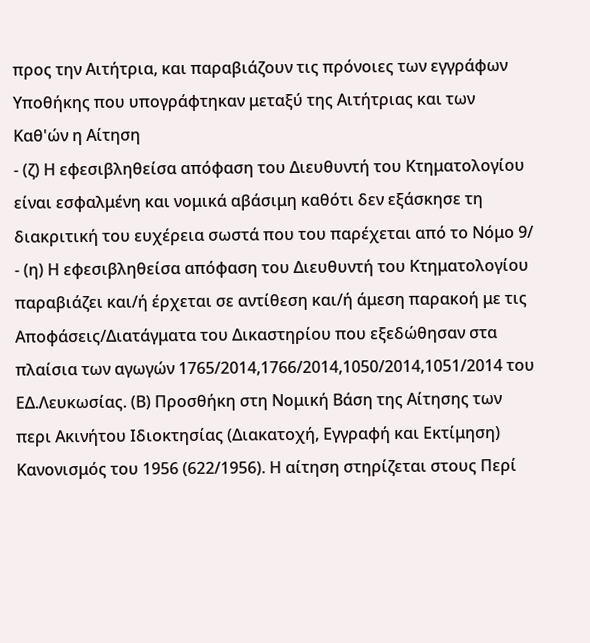προς την Αιτήτρια, και παραβιάζουν τις πρόνοιες των εγγράφων Υποθήκης που υπογράφτηκαν μεταξύ της Αιτήτριας και των Καθ'ών η Αίτηση
- (ζ) Η εφεσιβληθείσα απόφαση του Διευθυντή του Κτηματολογίου είναι εσφαλμένη και νομικά αβάσιμη καθότι δεν εξάσκησε τη διακριτική του ευχέρεια σωστά που του παρέχεται από το Νόμο 9/
- (η) Η εφεσιβληθείσα απόφαση του Διευθυντή του Κτηματολογίου παραβιάζει και/ή έρχεται σε αντίθεση και/ή άμεση παρακοή με τις Αποφάσεις/Διατάγματα του Δικαστηρίου που εξεδώθησαν στα πλαίσια των αγωγών 1765/2014,1766/2014,1050/2014,1051/2014 του ΕΔ.Λευκωσίας. (Β) Προσθήκη στη Νομική Βάση της Αίτησης των περι Ακινήτου Ιδιοκτησίας (Διακατοχή, Εγγραφή και Εκτίμηση) Κανονισμός του 1956 (622/1956). Η αίτηση στηρίζεται στους Περί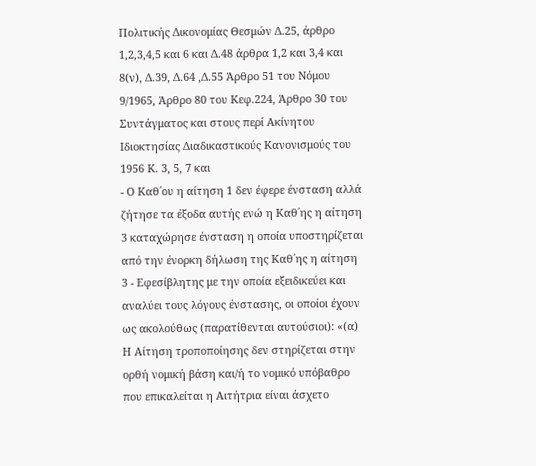Πολιτικής Δικονομίας Θεσμών Δ.25, άρθρο 1,2,3,4,5 και 6 και Δ.48 άρθρα 1,2 και 3,4 και 8(ν), Δ.39, Δ.64 ,Δ.55 Άρθρο 51 του Νόμου 9/1965, Άρθρο 80 του Κεφ.224, Άρθρο 30 του Συντάγματος και στους περί Ακίνητου Ιδιοκτησίας Διαδικαστικούς Κανονισμούς του 1956 Κ. 3, 5, 7 και
- Ο Καθ΄ου η αίτηση 1 δεν έφερε ένσταση αλλά ζήτησε τα έξοδα αυτής ενώ η Καθ΄ης η αίτηση 3 καταχώρησε ένσταση η οποία υποστηρίζεται από την ένορκη δήλωση της Καθ΄ης η αίτηση 3 - Εφεσίβλητης με την οποία εξειδικεύει και αναλύει τους λόγους ένστασης, οι οποίοι έχουν ως ακολούθως (παρατίθενται αυτούσιοι): «(α) Η Αίτηση τροποποίησης δεν στηρίζεται στην ορθή νομική βάση και/ή το νομικό υπόβαθρο που επικαλείται η Αιτήτρια είναι άσχετο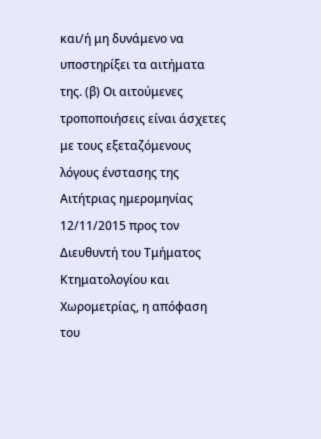και/ή μη δυνάμενο να υποστηρίξει τα αιτήματα της. (β) Οι αιτούμενες τροποποιήσεις είναι άσχετες με τους εξεταζόμενους λόγους ένστασης της Αιτήτριας ημερομηνίας 12/11/2015 προς τον Διευθυντή του Τμήματος Κτηματολογίου και Χωρομετρίας, η απόφαση του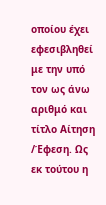οποίου έχει εφεσιβληθεί με την υπό τον ως άνω αριθμό και τίτλο Αίτηση /Έφεση. Ως εκ τούτου η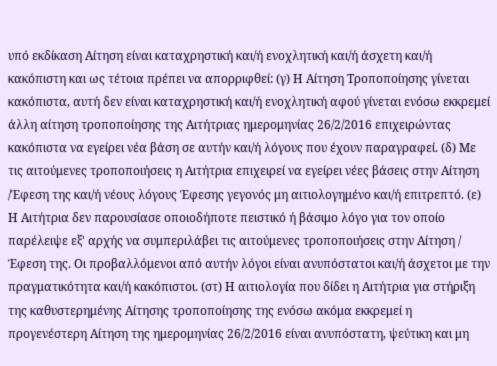υπό εκδίκαση Αίτηση είναι καταχρηστική και/ή ενοχλητική και/ή άσχετη και/ή κακόπιστη και ως τέτοια πρέπει να απορριφθεί: (γ) Η Αίτηση Τροποποίησης γίνεται κακόπιστα, αυτή δεν είναι καταχρηστική και/ή ενοχλητική αφού γίνεται ενόσω εκκρεμεί άλλη αίτηση τροποποίησης της Αιτήτριας ημερομηνίας 26/2/2016 επιχειρώντας κακόπιστα να εγείρει νέα βάση σε αυτήν και/ή λόγους που έχουν παραγραφεί. (δ) Με τις αιτούμενες τροποποιήσεις η Αιτήτρια επιχειρεί να εγείρει νέες βάσεις στην Αίτηση /Έφεση της και/ή νέους λόγους Έφεσης γεγονός μη αιτιολογημένο και/ή επιτρεπτό. (ε) Η Αιτήτρια δεν παρουσίασε οποιοδήποτε πειστικό ή βάσιμο λόγο για τον οποίο παρέλειψε εξ' αρχής να συμπεριλάβει τις αιτούμενες τροποποιήσεις στην Αίτηση / Έφεση της. Οι προβαλλόμενοι από αυτήν λόγοι είναι ανυπόστατοι και/ή άσχετοι με την πραγματικότητα και/ή κακόπιστοι. (στ) Η αιτιολογία που δίδει η Αιτήτρια για στήριξη της καθυστερημένης Αίτησης τροποποίησης της ενόσω ακόμα εκκρεμεί η προγενέστερη Αίτηση της ημερομηνίας 26/2/2016 είναι ανυπόστατη, ψεύτικη και μη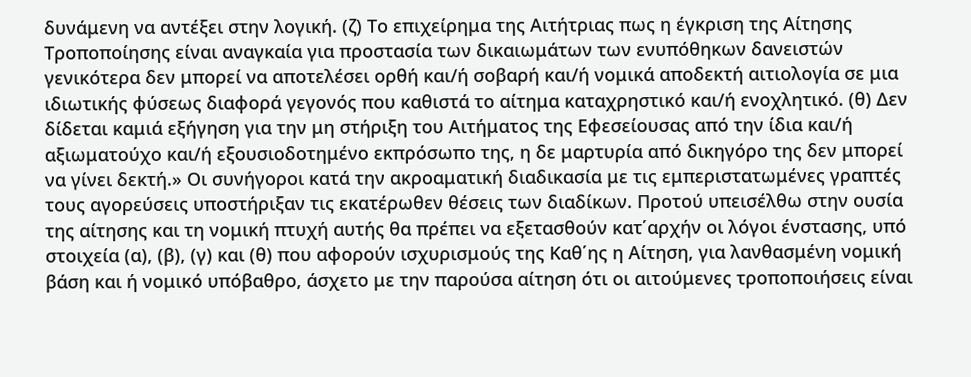δυνάμενη να αντέξει στην λογική. (ζ) Το επιχείρημα της Αιτήτριας πως η έγκριση της Αίτησης Τροποποίησης είναι αναγκαία για προστασία των δικαιωμάτων των ενυπόθηκων δανειστών γενικότερα δεν μπορεί να αποτελέσει ορθή και/ή σοβαρή και/ή νομικά αποδεκτή αιτιολογία σε μια ιδιωτικής φύσεως διαφορά γεγονός που καθιστά το αίτημα καταχρηστικό και/ή ενοχλητικό. (θ) Δεν δίδεται καμιά εξήγηση για την μη στήριξη του Αιτήματος της Εφεσείουσας από την ίδια και/ή αξιωματούχο και/ή εξουσιοδοτημένο εκπρόσωπο της, η δε μαρτυρία από δικηγόρο της δεν μπορεί να γίνει δεκτή.» Οι συνήγοροι κατά την ακροαματική διαδικασία με τις εμπεριστατωμένες γραπτές τους αγορεύσεις υποστήριξαν τις εκατέρωθεν θέσεις των διαδίκων. Προτού υπεισέλθω στην ουσία της αίτησης και τη νομική πτυχή αυτής θα πρέπει να εξετασθούν κατ΄αρχήν οι λόγοι ένστασης, υπό στοιχεία (α), (β), (γ) και (θ) που αφορούν ισχυρισμούς της Καθ΄ης η Αίτηση, για λανθασμένη νομική βάση και ή νομικό υπόβαθρο, άσχετο με την παρούσα αίτηση ότι οι αιτούμενες τροποποιήσεις είναι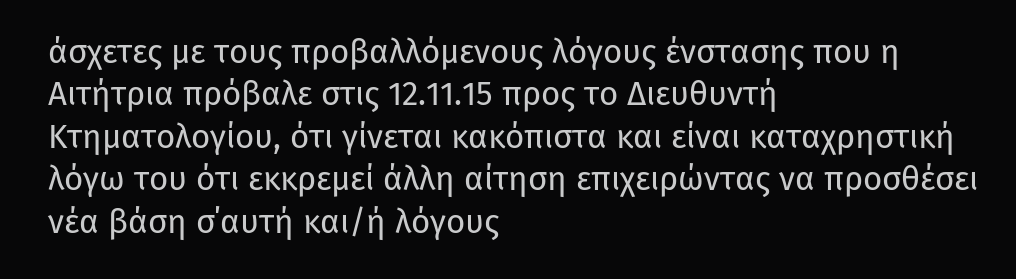άσχετες με τους προβαλλόμενους λόγους ένστασης που η Αιτήτρια πρόβαλε στις 12.11.15 προς το Διευθυντή Κτηματολογίου, ότι γίνεται κακόπιστα και είναι καταχρηστική λόγω του ότι εκκρεμεί άλλη αίτηση επιχειρώντας να προσθέσει νέα βάση σ΄αυτή και/ή λόγους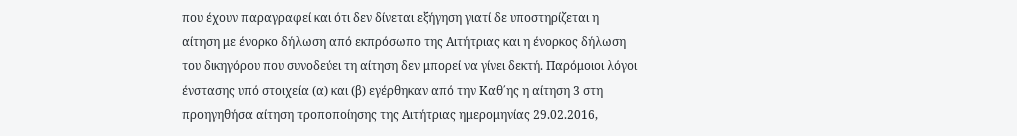που έχουν παραγραφεί και ότι δεν δίνεται εξήγηση γιατί δε υποστηρίζεται η αίτηση με ένορκο δήλωση από εκπρόσωπο της Αιτήτριας και η ένορκος δήλωση του δικηγόρου που συνοδεύει τη αίτηση δεν μπορεί να γίνει δεκτή. Παρόμοιοι λόγοι ένστασης υπό στοιχεία (α) και (β) εγέρθηκαν από την Καθ΄ης η αίτηση 3 στη προηγηθήσα αίτηση τροποποίησης της Αιτήτριας ημερομηνίας 29.02.2016,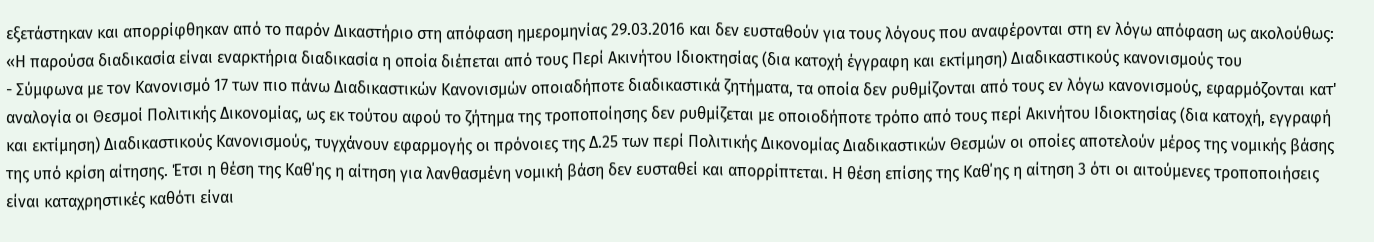εξετάστηκαν και απορρίφθηκαν από το παρόν Δικαστήριο στη απόφαση ημερομηνίας 29.03.2016 και δεν ευσταθούν για τους λόγους που αναφέρονται στη εν λόγω απόφαση ως ακολούθως: «Η παρούσα διαδικασία είναι εναρκτήρια διαδικασία η οποία διέπεται από τους Περί Ακινήτου Ιδιοκτησίας (δια κατοχή έγγραφη και εκτίμηση) Διαδικαστικούς κανονισμούς του
- Σύμφωνα με τον Κανονισμό 17 των πιο πάνω Διαδικαστικών Κανονισμών οποιαδήποτε διαδικαστικά ζητήματα, τα οποία δεν ρυθμίζονται από τους εν λόγω κανονισμούς, εφαρμόζονται κατ' αναλογία οι Θεσμοί Πολιτικής Δικονομίας, ως εκ τούτου αφού το ζήτημα της τροποποίησης δεν ρυθμίζεται με οποιοδήποτε τρόπο από τους περί Ακινήτου Ιδιοκτησίας (δια κατοχή, εγγραφή και εκτίμηση) Διαδικαστικούς Κανονισμούς, τυγχάνουν εφαρμογής οι πρόνοιες της Δ.25 των περί Πολιτικής Δικονομίας Διαδικαστικών Θεσμών οι οποίες αποτελούν μέρος της νομικής βάσης της υπό κρίση αίτησης. Έτσι η θέση της Καθ΄ης η αίτηση για λανθασμένη νομική βάση δεν ευσταθεί και απορρίπτεται. Η θέση επίσης της Καθ΄ης η αίτηση 3 ότι οι αιτούμενες τροποποιήσεις είναι καταχρηστικές καθότι είναι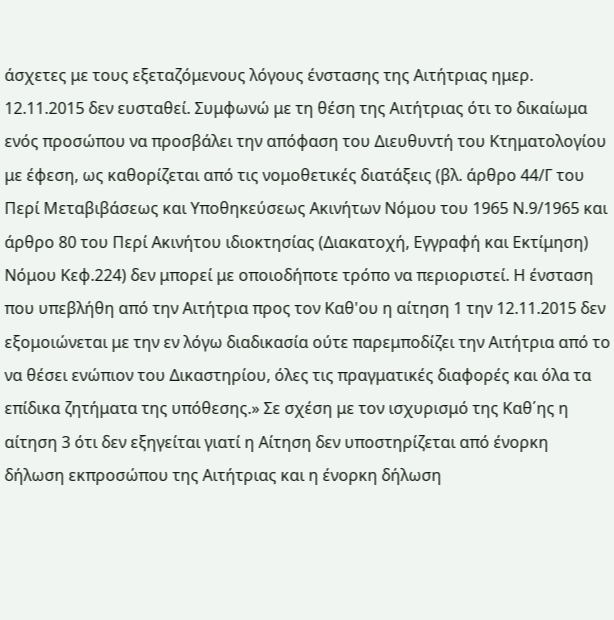άσχετες με τους εξεταζόμενους λόγους ένστασης της Αιτήτριας ημερ. 12.11.2015 δεν ευσταθεί. Συμφωνώ με τη θέση της Αιτήτριας ότι το δικαίωμα ενός προσώπου να προσβάλει την απόφαση του Διευθυντή του Κτηματολογίου με έφεση, ως καθορίζεται από τις νομοθετικές διατάξεις (βλ. άρθρο 44/Γ του Περί Μεταβιβάσεως και Υποθηκεύσεως Ακινήτων Νόμου του 1965 Ν.9/1965 και άρθρο 80 του Περί Ακινήτου ιδιοκτησίας (Διακατοχή, Εγγραφή και Εκτίμηση) Νόμου Κεφ.224) δεν μπορεί με οποιοδήποτε τρόπο να περιοριστεί. Η ένσταση που υπεβλήθη από την Αιτήτρια προς τον Καθ'ου η αίτηση 1 την 12.11.2015 δεν εξομοιώνεται με την εν λόγω διαδικασία ούτε παρεμποδίζει την Αιτήτρια από το να θέσει ενώπιον του Δικαστηρίου, όλες τις πραγματικές διαφορές και όλα τα επίδικα ζητήματα της υπόθεσης.» Σε σχέση με τον ισχυρισμό της Καθ΄ης η αίτηση 3 ότι δεν εξηγείται γιατί η Αίτηση δεν υποστηρίζεται από ένορκη δήλωση εκπροσώπου της Αιτήτριας και η ένορκη δήλωση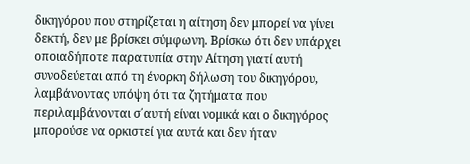δικηγόρου που στηρίζεται η αίτηση δεν μπορεί να γίνει δεκτή, δεν με βρίσκει σύμφωνη. Βρίσκω ότι δεν υπάρχει οποιαδήποτε παρατυπία στην Αίτηση γιατί αυτή συνοδεύεται από τη ένορκη δήλωση του δικηγόρου, λαμβάνοντας υπόψη ότι τα ζητήματα που περιλαμβάνονται σ΄αυτή είναι νομικά και ο δικηγόρος μπορούσε να ορκιστεί για αυτά και δεν ήταν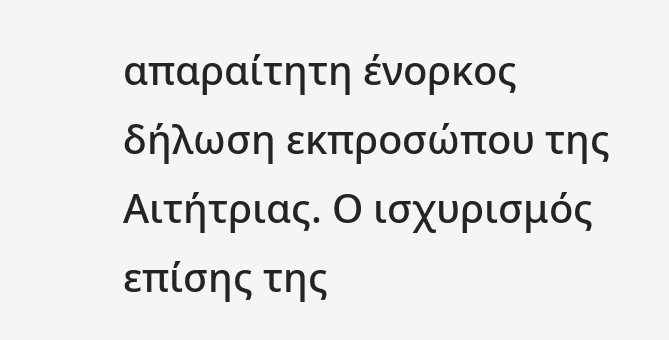απαραίτητη ένορκος δήλωση εκπροσώπου της Αιτήτριας. Ο ισχυρισμός επίσης της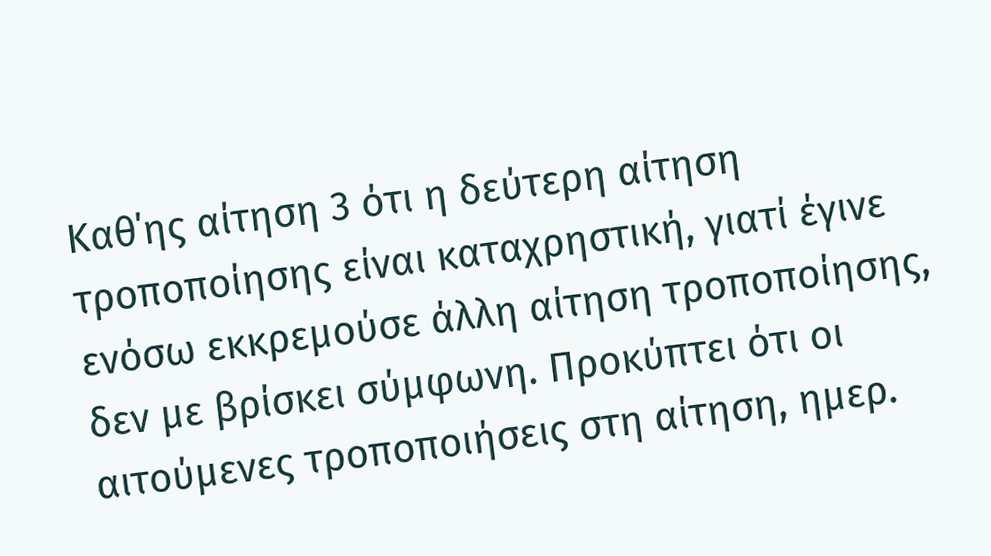Καθ΄ης αίτηση 3 ότι η δεύτερη αίτηση τροποποίησης είναι καταχρηστική, γιατί έγινε ενόσω εκκρεμούσε άλλη αίτηση τροποποίησης, δεν με βρίσκει σύμφωνη. Προκύπτει ότι οι αιτούμενες τροποποιήσεις στη αίτηση, ημερ.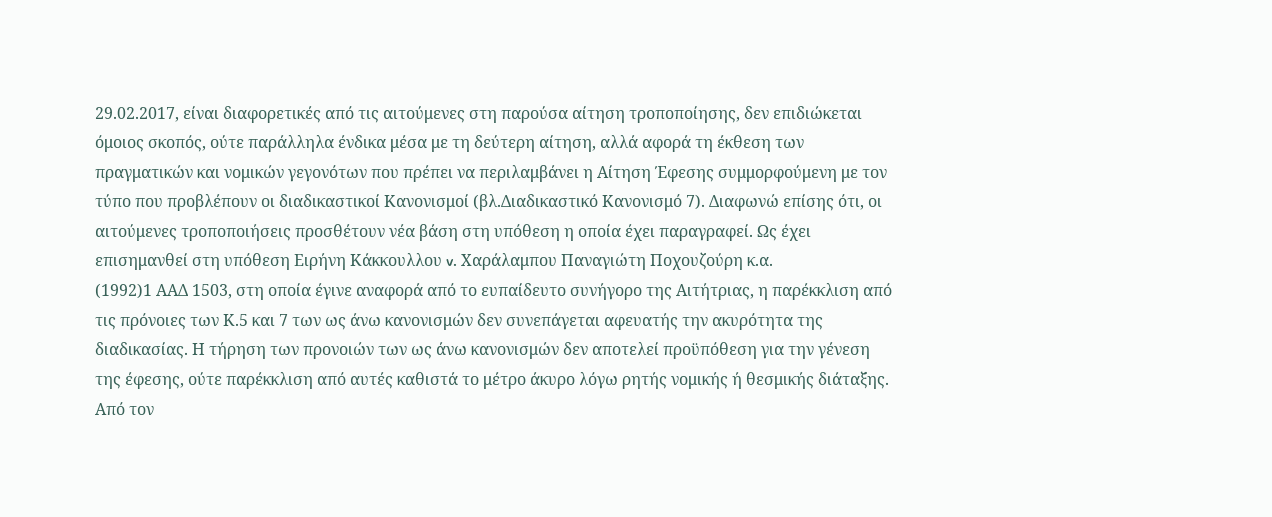29.02.2017, είναι διαφορετικές από τις αιτούμενες στη παρούσα αίτηση τροποποίησης, δεν επιδιώκεται όμοιος σκοπός, ούτε παράλληλα ένδικα μέσα με τη δεύτερη αίτηση, αλλά αφορά τη έκθεση των πραγματικών και νομικών γεγονότων που πρέπει να περιλαμβάνει η Αίτηση Έφεσης συμμορφούμενη με τον τύπο που προβλέπουν οι διαδικαστικοί Κανονισμοί (βλ.Διαδικαστικό Κανονισμό 7). Διαφωνώ επίσης ότι, οι αιτούμενες τροποποιήσεις προσθέτουν νέα βάση στη υπόθεση η οποία έχει παραγραφεί. Ως έχει επισημανθεί στη υπόθεση Ειρήνη Κάκκουλλου v. Χαράλαμπου Παναγιώτη Ποχουζούρη κ.α.
(1992)1 ΑΑΔ 1503, στη οποία έγινε αναφορά από το ευπαίδευτο συνήγορο της Αιτήτριας, η παρέκκλιση από τις πρόνοιες των Κ.5 και 7 των ως άνω κανονισμών δεν συνεπάγεται αφευατής την ακυρότητα της διαδικασίας. Η τήρηση των προνοιών των ως άνω κανονισμών δεν αποτελεί προϋπόθεση για την γένεση της έφεσης, ούτε παρέκκλιση από αυτές καθιστά το μέτρο άκυρο λόγω ρητής νομικής ή θεσμικής διάταξης. Από τον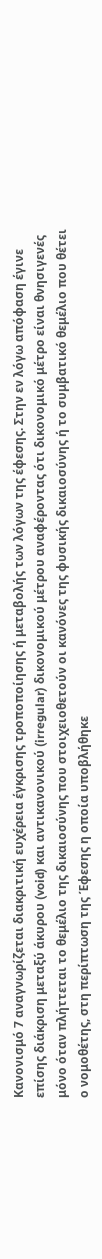Κανονισμό 7 αναγνωρίζεται διακριτική ευχέρεια έγκρισης τροποποίησης ή μεταβολής των λόγων της έφεσης. Στην εν λόγω απόφαση έγινε επίσης διάκριση μεταξύ άκυρου (void) και αντικανονικού (irregular) δικονομικού μέτρου αναφέροντας ότι δικονομικό μέτρο είναι θνησιγενές μόνο όταν πλήττεται το θεμέλιο της δικαιοσύνης που στοιχειοθετούν οι κανόνες της φυσικής δικαιοσύνης ή το συμβατικό θεμέλιο που θέτει ο νομοθέτης, στη περίπτωση της Έφεσης η οποία υποβλήθηκε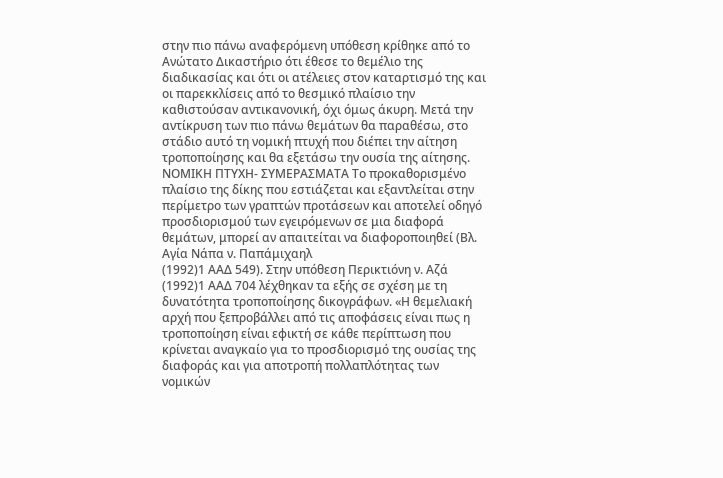στην πιο πάνω αναφερόμενη υπόθεση κρίθηκε από το Ανώτατο Δικαστήριο ότι έθεσε το θεμέλιο της διαδικασίας και ότι οι ατέλειες στον καταρτισμό της και οι παρεκκλίσεις από το θεσμικό πλαίσιο την καθιστούσαν αντικανονική, όχι όμως άκυρη. Μετά την αντίκρυση των πιο πάνω θεμάτων θα παραθέσω, στο στάδιο αυτό τη νομική πτυχή που διέπει την αίτηση τροποποίησης και θα εξετάσω την ουσία της αίτησης. ΝΟΜΙΚΗ ΠΤΥΧΗ- ΣΥΜΕΡΑΣΜΑΤΑ Το προκαθορισμένο πλαίσιο της δίκης που εστιάζεται και εξαντλείται στην περίμετρο των γραπτών προτάσεων και αποτελεί οδηγό προσδιορισμού των εγειρόμενων σε μια διαφορά θεμάτων, μπορεί αν απαιτείται να διαφοροποιηθεί (Βλ. Aγία Νάπα ν. Παπάμιχαηλ
(1992)1 ΑΑΔ 549). Στην υπόθεση Περικτιόνη ν. Αζά
(1992)1 ΑΑΔ 704 λέχθηκαν τα εξής σε σχέση με τη δυνατότητα τροποποίησης δικογράφων. «Η θεμελιακή αρχή που ξεπροβάλλει από τις αποφάσεις είναι πως η τροποποίηση είναι εφικτή σε κάθε περίπτωση που κρίνεται αναγκαίο για το προσδιορισμό της ουσίας της διαφοράς και για αποτροπή πολλαπλότητας των νομικών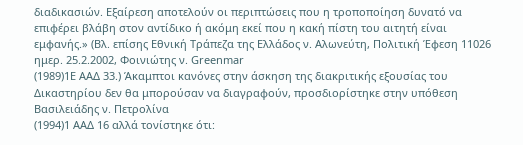διαδικασιών. Εξαίρεση αποτελούν οι περιπτώσεις που η τροποποίηση δυνατό να επιφέρει βλάβη στον αντίδικο ή ακόμη εκεί που η κακή πίστη του αιτητή είναι εμφανής.» (Βλ. επίσης Εθνική Τράπεζα της Ελλάδος ν. Αλωνεύτη, Πολιτική Έφεση 11026 ημερ. 25.2.2002, Φοινιώτης ν. Greenmar
(1989)1E AAΔ 33.) Άκαμπτοι κανόνες στην άσκηση της διακριτικής εξουσίας του Δικαστηρίου δεν θα μπορούσαν να διαγραφούν, προσδιορίστηκε στην υπόθεση Βασιλειάδης ν. Πετρολίνα
(1994)1 ΑΑΔ 16 αλλά τονίστηκε ότι: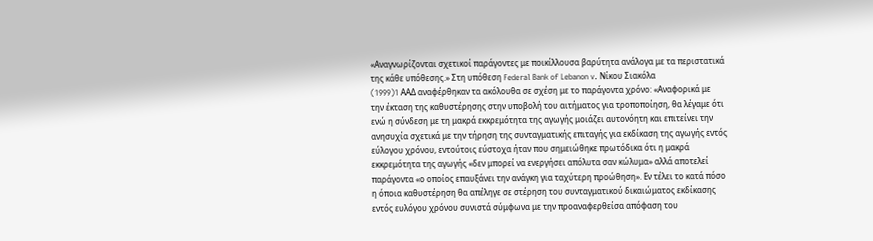«Αναγνωρίζονται σχετικοί παράγοντες με ποικίλλουσα βαρύτητα ανάλογα με τα περιστατικά της κάθε υπόθεσης.» Στη υπόθεση Federal Bank of Lebanon v. Νίκου Σιακόλα
(1999)1 AAΔ αναφέρθηκαν τα ακόλουθα σε σχέση με το παράγοντα χρόνο: «Αναφορικά με την έκταση της καθυστέρησης στην υποβολή του αιτήματος για τροποποίηση, θα λέγαμε ότι ενώ η σύνδεση με τη μακρά εκκρεμότητα της αγωγής μοιάζει αυτονόητη και επιτείνει την ανησυχία σχετικά με την τήρηση της συνταγματικής επιταγής για εκδίκαση της αγωγής εντός εύλογου χρόνου, εντούτοις εύστοχα ήταν που σημειώθηκε πρωτόδικα ότι η μακρά εκκρεμότητα της αγωγής «δεν μπορεί να ενεργήσει απόλυτα σαν κώλυμα» αλλά αποτελεί παράγοντα «ο οποίος επαυξάνει την ανάγκη για ταχύτερη προώθηση». Εν τέλει το κατά πόσο η όποια καθυστέρηση θα απέληγε σε στέρηση του συνταγματικού δικαιώματος εκδίκασης εντός ευλόγου χρόνου συνιστά σύμφωνα με την προαναφερθείσα απόφαση του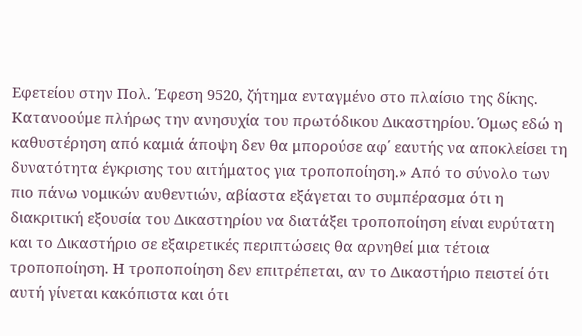Εφετείου στην Πολ. Έφεση 9520, ζήτημα ενταγμένο στο πλαίσιο της δίκης. Κατανοούμε πλήρως την ανησυχία του πρωτόδικου Δικαστηρίου. Όμως εδώ η καθυστέρηση από καμιά άποψη δεν θα μπορούσε αφ΄ εαυτής να αποκλείσει τη δυνατότητα έγκρισης του αιτήματος για τροποποίηση.» Από το σύνολο των πιο πάνω νομικών αυθεντιών, αβίαστα εξάγεται το συμπέρασμα ότι η διακριτική εξουσία του Δικαστηρίου να διατάξει τροποποίηση είναι ευρύτατη και το Δικαστήριο σε εξαιρετικές περιπτώσεις θα αρνηθεί μια τέτοια τροποποίηση. Η τροποποίηση δεν επιτρέπεται, αν το Δικαστήριο πειστεί ότι αυτή γίνεται κακόπιστα και ότι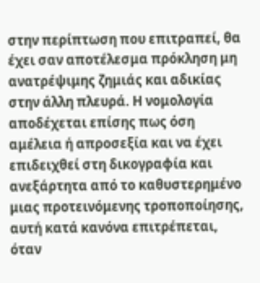στην περίπτωση που επιτραπεί, θα έχει σαν αποτέλεσμα πρόκληση μη ανατρέψιμης ζημιάς και αδικίας στην άλλη πλευρά. Η νομολογία αποδέχεται επίσης πως όση αμέλεια ή απροσεξία και να έχει επιδειχθεί στη δικογραφία και ανεξάρτητα από το καθυστερημένο μιας προτεινόμενης τροποποίησης, αυτή κατά κανόνα επιτρέπεται, όταν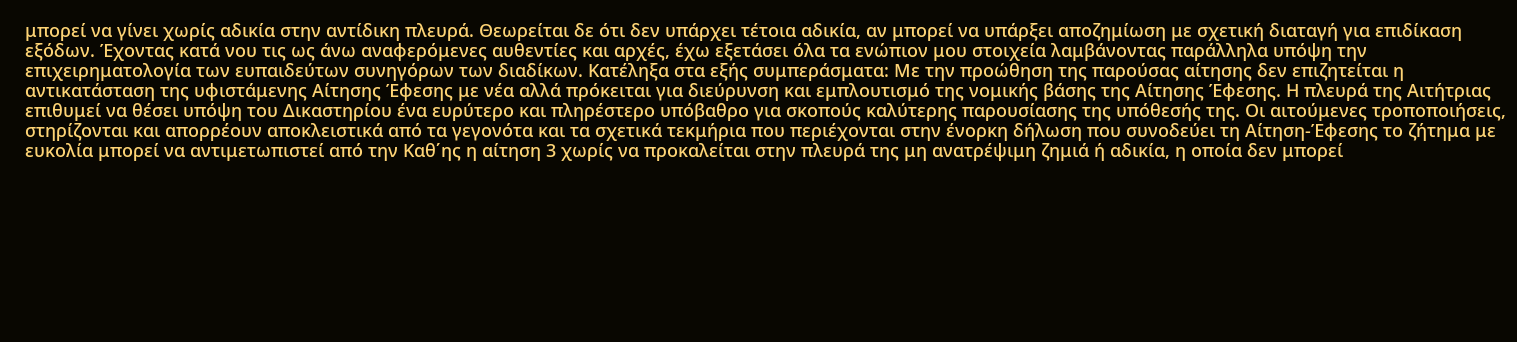μπορεί να γίνει χωρίς αδικία στην αντίδικη πλευρά. Θεωρείται δε ότι δεν υπάρχει τέτοια αδικία, αν μπορεί να υπάρξει αποζημίωση με σχετική διαταγή για επιδίκαση εξόδων. Έχοντας κατά νου τις ως άνω αναφερόμενες αυθεντίες και αρχές, έχω εξετάσει όλα τα ενώπιον μου στοιχεία λαμβάνοντας παράλληλα υπόψη την επιχειρηματολογία των ευπαιδεύτων συνηγόρων των διαδίκων. Κατέληξα στα εξής συμπεράσματα: Με την προώθηση της παρούσας αίτησης δεν επιζητείται η αντικατάσταση της υφιστάμενης Αίτησης Έφεσης με νέα αλλά πρόκειται για διεύρυνση και εμπλουτισμό της νομικής βάσης της Αίτησης Έφεσης. Η πλευρά της Αιτήτριας επιθυμεί να θέσει υπόψη του Δικαστηρίου ένα ευρύτερο και πληρέστερο υπόβαθρο για σκοπούς καλύτερης παρουσίασης της υπόθεσής της. Οι αιτούμενες τροποποιήσεις, στηρίζονται και απορρέουν αποκλειστικά από τα γεγονότα και τα σχετικά τεκμήρια που περιέχονται στην ένορκη δήλωση που συνοδεύει τη Αίτηση-Έφεσης το ζήτημα με ευκολία μπορεί να αντιμετωπιστεί από την Καθ΄ης η αίτηση 3 χωρίς να προκαλείται στην πλευρά της μη ανατρέψιμη ζημιά ή αδικία, η οποία δεν μπορεί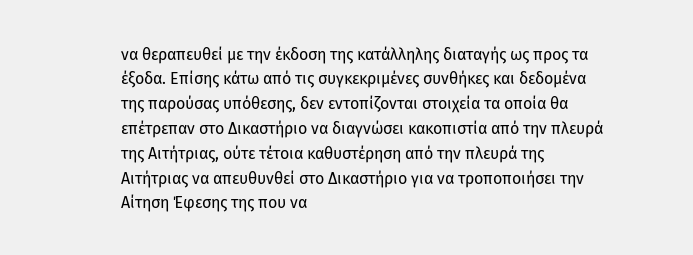να θεραπευθεί με την έκδοση της κατάλληλης διαταγής ως προς τα έξοδα. Επίσης κάτω από τις συγκεκριμένες συνθήκες και δεδομένα της παρούσας υπόθεσης, δεν εντοπίζονται στοιχεία τα οποία θα επέτρεπαν στο Δικαστήριο να διαγνώσει κακοπιστία από την πλευρά της Αιτήτριας, ούτε τέτοια καθυστέρηση από την πλευρά της Αιτήτριας να απευθυνθεί στο Δικαστήριο για να τροποποιήσει την Αίτηση Έφεσης της που να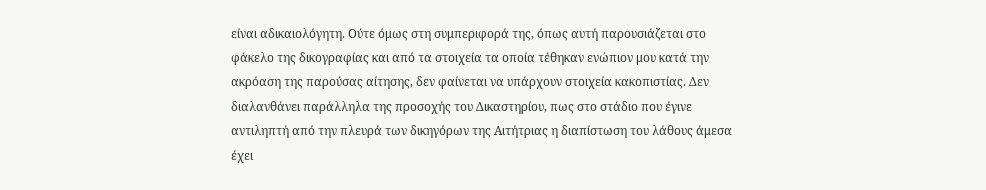είναι αδικαιολόγητη. Ούτε όμως στη συμπεριφορά της, όπως αυτή παρουσιάζεται στο φάκελο της δικογραφίας και από τα στοιχεία τα οποία τέθηκαν ενώπιον μου κατά την ακρόαση της παρούσας αίτησης, δεν φαίνεται να υπάρχουν στοιχεία κακοπιστίας. Δεν διαλανθάνει παράλληλα της προσοχής του Δικαστηρίου, πως στο στάδιο που έγινε αντιληπτή από την πλευρά των δικηγόρων της Αιτήτριας η διαπίστωση του λάθους άμεσα έχει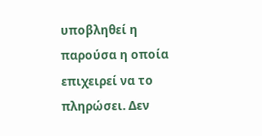υποβληθεί η παρούσα η οποία επιχειρεί να το πληρώσει. Δεν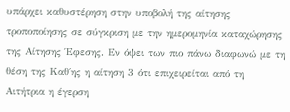υπάρχει καθυστέρηση στην υποβολή της αίτησης τροποποίησης σε σύγκριση με την ημερομηνία καταχώρησης της Αίτησης Έφεσης. Εν όψει των πιο πάνω διαφωνώ με τη θέση της Καθ΄ης η αίτηση 3 ότι επιχειρείται από τη Αιτήτρια η έγερση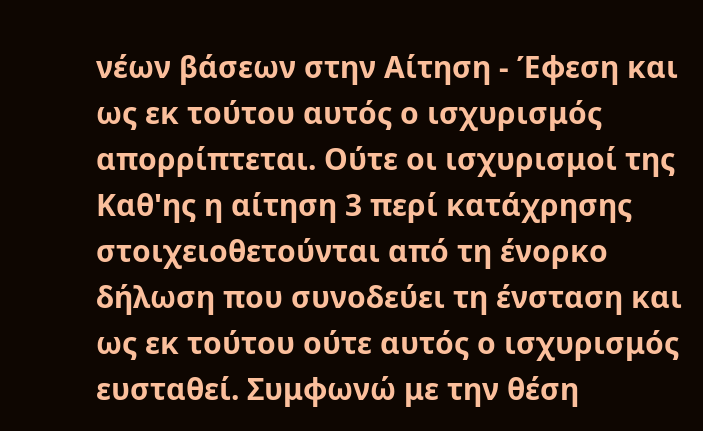νέων βάσεων στην Αίτηση - Έφεση και ως εκ τούτου αυτός ο ισχυρισμός απορρίπτεται. Ούτε οι ισχυρισμοί της Καθ'ης η αίτηση 3 περί κατάχρησης στοιχειοθετούνται από τη ένορκο δήλωση που συνοδεύει τη ένσταση και ως εκ τούτου ούτε αυτός ο ισχυρισμός ευσταθεί. Συμφωνώ με την θέση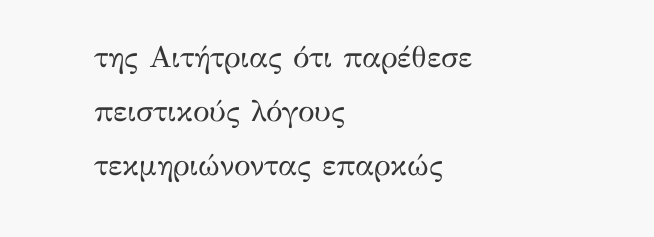της Αιτήτριας ότι παρέθεσε πειστικούς λόγους τεκμηριώνοντας επαρκώς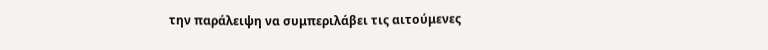την παράλειψη να συμπεριλάβει τις αιτούμενες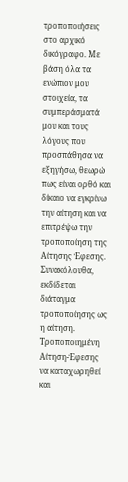τροποποιήσεις στο αρχικό δικόγραφο. Με βάση όλα τα ενώπιον μου στοιχεία, τα συμπεράσματά μου και τους λόγους που προσπάθησα να εξηγήσω, θεωρώ πως είναι ορθό και δίκαιο να εγκρίνω την αίτηση και να επιτρέψω την τροποποίηση της Αίτησης Έφεσης. Συνακόλουθα, εκδίδεται διάταγμα τροποποίησης ως η αίτηση. Τροποποιημένη Αίτηση-Έφεσης να καταχωρηθεί και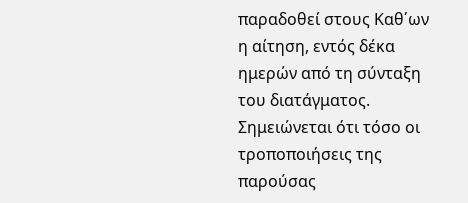παραδοθεί στους Καθ΄ων η αίτηση, εντός δέκα ημερών από τη σύνταξη του διατάγματος. Σημειώνεται ότι τόσο οι τροποποιήσεις της παρούσας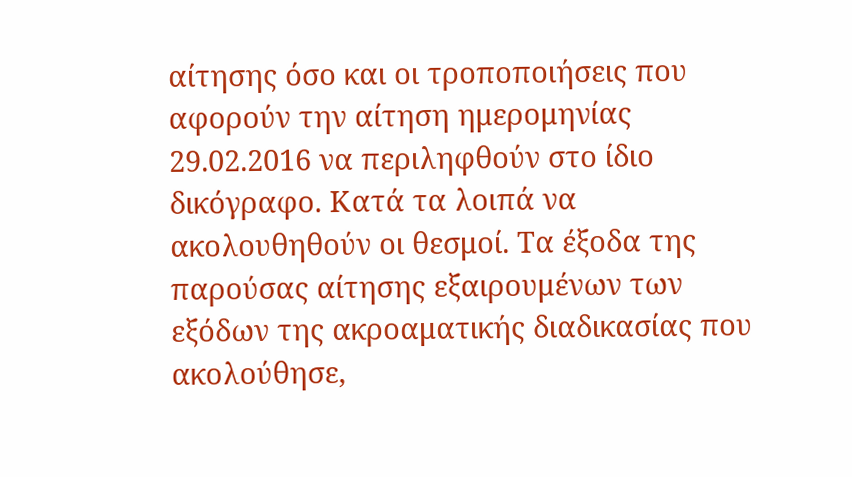αίτησης όσο και οι τροποποιήσεις που αφορούν την αίτηση ημερομηνίας 29.02.2016 να περιληφθούν στο ίδιο δικόγραφο. Κατά τα λοιπά να ακολουθηθούν οι θεσμοί. Τα έξοδα της παρούσας αίτησης εξαιρουμένων των εξόδων της ακροαματικής διαδικασίας που ακολούθησε,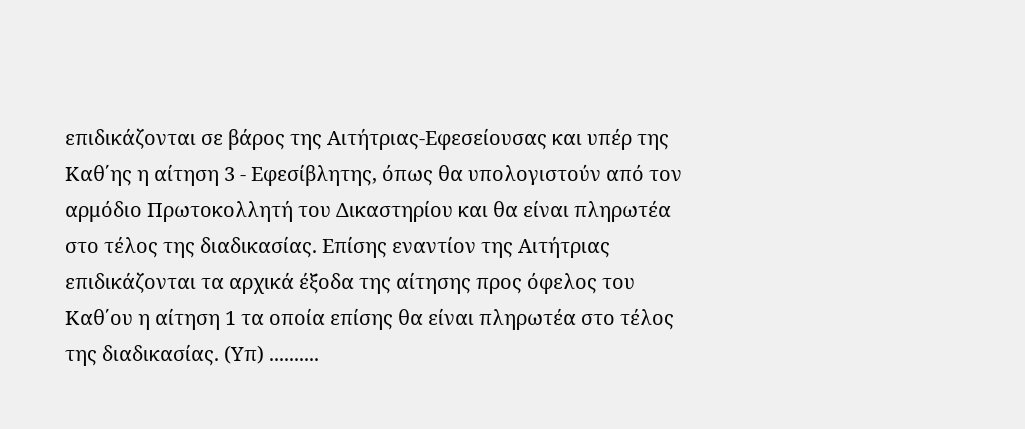επιδικάζονται σε βάρος της Αιτήτριας-Εφεσείουσας και υπέρ της Καθ΄ης η αίτηση 3 - Εφεσίβλητης, όπως θα υπολογιστούν από τον αρμόδιο Πρωτοκολλητή του Δικαστηρίου και θα είναι πληρωτέα στο τέλος της διαδικασίας. Επίσης εναντίον της Αιτήτριας επιδικάζονται τα αρχικά έξοδα της αίτησης προς όφελος του Καθ΄ου η αίτηση 1 τα οποία επίσης θα είναι πληρωτέα στο τέλος της διαδικασίας. (Υπ) ..........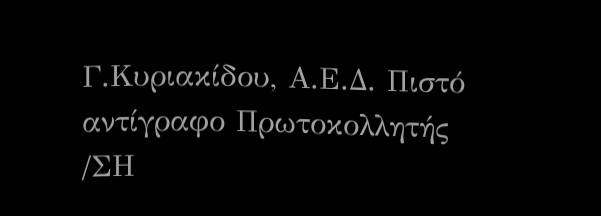Γ.Κυριακίδου, Α.Ε.Δ. Πιστό αντίγραφο Πρωτοκολλητής /ΣΗ